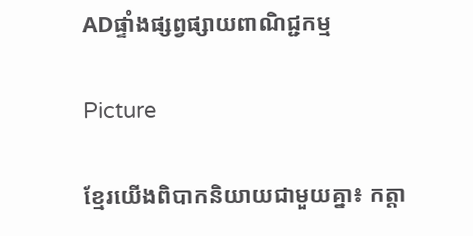ADផ្ទាំងផ្សព្វផ្សាយពាណិជ្ជកម្ម

Picture

ខ្មែរយើងពិបាកនិយាយជាមួយគ្នា៖ កត្តា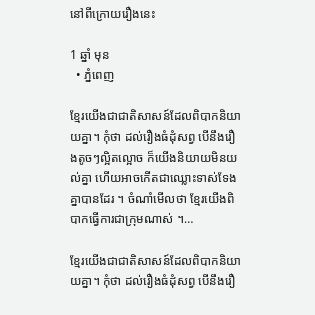នៅពីក្រោយរឿងនេះ

1 ឆ្នាំ មុន
  • ភ្នំពេញ

ខ្មែរយើងជាជាតិសាសន៍ដែលពិបាកនិយាយគ្នា។ កុំថា ដល់រឿងធំដុំសព្វ បើនឹងរឿងតូចៗល្អិតល្អោច ក៏យើងនិយាយមិនយល់គ្នា ហើយអាចកើតជាឈ្លោះទាស់ទែងគ្នាបានដែរ ។ ចំណាំមើលថា ខ្មែរយើងពិបាកធ្វើការជាក្រុមណាស់ ។…

ខ្មែរយើងជាជាតិសាសន៍ដែលពិបាកនិយាយគ្នា។ កុំថា ដល់រឿងធំដុំសព្វ បើនឹងរឿ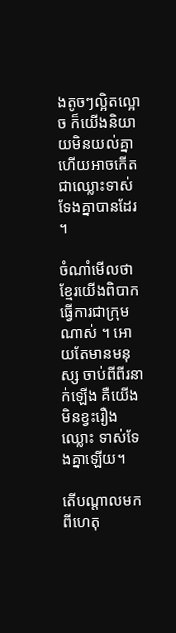ងតូចៗល្អិតល្អោច ក៏យើងនិយាយមិនយល់គ្នា ហើយអាចកើតជាឈ្លោះទាស់ទែងគ្នាបានដែរ ។

ចំណាំមើលថា ខ្មែរយើងពិបាកធ្វើការជាក្រុមណាស់ ។ អោយតែមានមនុស្ស ចាប់ពីពីរនាក់ឡើង គឺយើងមិនខ្វះរឿងឈ្លោះ ទាស់ទែងគ្នាឡើយ។

តើបណ្តាលមកពីហេតុ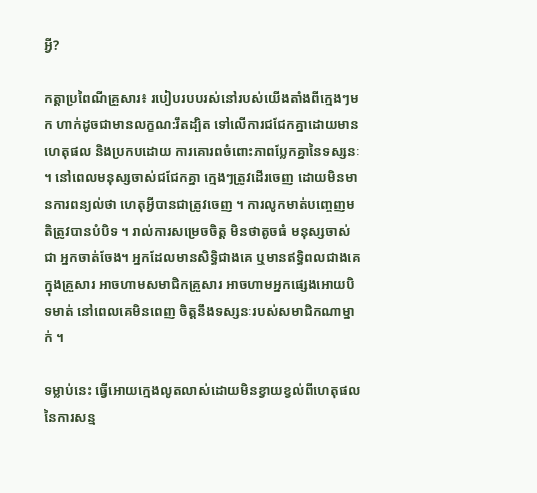អ្វី?

កត្តាប្រពៃណីគ្រួសារ៖ របៀបរបបរស់នៅរបស់យើងតាំងពីក្មេងៗមក ហាក់ដូចជាមានលក្ខណ:រឹតដ្បិត ទៅលើការជជែកគ្នាដោយមានហេតុផល និងប្រកបដោយ ការគោរពចំពោះភាពប្លែកគ្នានៃទស្សនៈ ។ នៅពេលមនុស្សចាស់ជជែកគ្នា ក្មេងៗត្រូវដើរចេញ ដោយមិនមានការពន្យល់ថា ហេតុអ្វីបានជាត្រូវចេញ ។ ការលូកមាត់បញ្ចេញមតិត្រូវបានបំបិទ ។ រាល់ការសម្រេចចិត្ត មិនថាតូចធំ មនុស្សចាស់ជា អ្នកចាត់ចែង។ អ្នកដែលមានសិទ្ធិជាងគេ ឬមានឥទ្ធិពលជាងគេក្នុងគ្រួសារ អាចហាមសមាជិកគ្រួសារ អាចហាមអ្នកផ្សេងអោយបិទមាត់ នៅពេលគេមិនពេញ ចិត្តនឹងទស្សនៈរបស់សមាជិកណាម្នាក់ ។

ទម្លាប់នេះ ធ្វើអោយក្មេងលូតលាស់ដោយមិនខ្វាយខ្វល់ពីហេតុផលនៃការសន្ម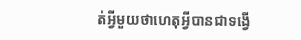ត់អ្វីមួយថាហេតុអ្វីបានជាទង្វើ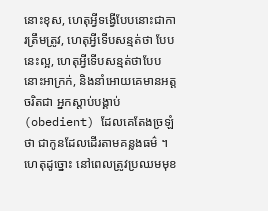នោះខុស, ហេតុអ្វីទង្វើបែបនោះជាការត្រឹមត្រូវ, ហេតុអ្វីទើបសន្មត់ថា បែបនេះល្អ, ហេតុអ្វីទើបសន្មត់ថាបែបនោះអាក្រក់, និងនាំអោយគេមានអត្តចរិតជា អ្នកស្តាប់បង្គាប់ (obedient) ដែលគេតែងច្រឡំថា ជាកូនដែលដើរតាមគន្លងធម៌ ។ ហេតុដូច្នោះ នៅពេលត្រូវប្រឈមមុខ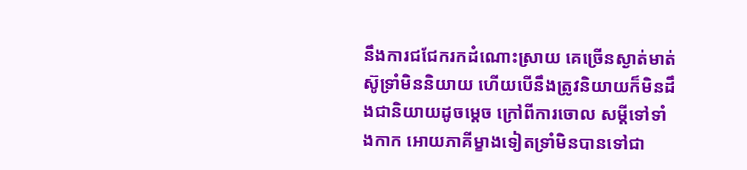នឹងការជជែករកដំណោះស្រាយ គេច្រើនស្ងាត់មាត់ស៊ូទ្រាំមិននិយាយ ហើយបើនឹងត្រូវនិយាយក៏មិនដឹងជានិយាយដូចម្តេច ក្រៅពីការចោល សម្តីទៅទាំងកាក អោយភាគីម្ខាងទៀតទ្រាំមិនបានទៅជា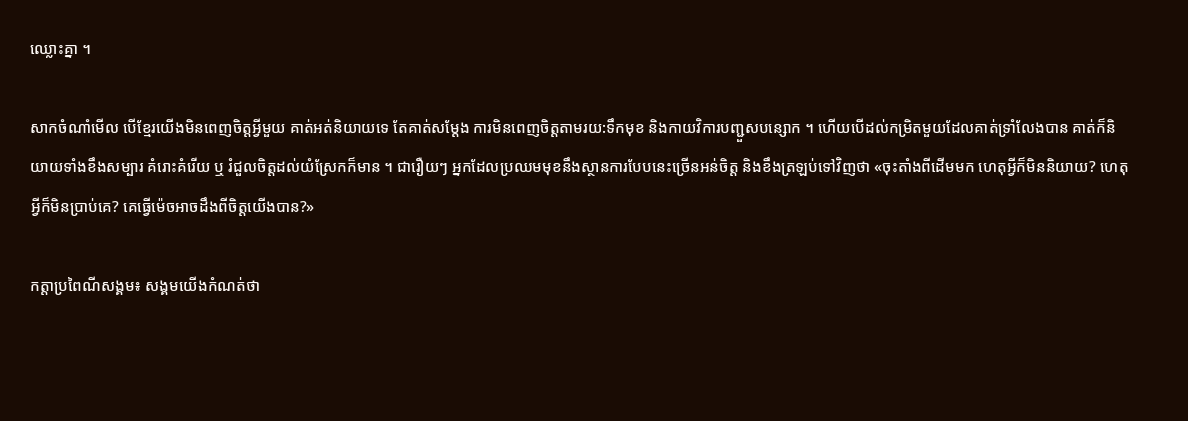ឈ្លោះគ្នា ។

សាកចំណាំមើល បើខ្មែរយើងមិនពេញចិត្តអ្វីមួយ គាត់អត់និយាយទេ តែគាត់សម្តែង ការមិនពេញចិត្តតាមរយ:ទឹកមុខ និងកាយវិការបញ្ជួសបន្សោក ។ ហើយបើដល់កម្រិតមួយដែលគាត់ទ្រាំលែងបាន គាត់ក៏និយាយទាំងខឹងសម្បារ គំរោះគំរើយ ឬ រំជួលចិត្តដល់យំស្រែកក៏មាន ។ ជារឿយៗ អ្នកដែលប្រឈមមុខនឹងស្ថានការបែបនេះច្រើនអន់ចិត្ត និងខឹងត្រឡប់ទៅវិញថា «ចុះតាំងពីដើមមក ហេតុអ្វីក៏មិននិយាយ? ហេតុអ្វីក៏មិនប្រាប់គេ? គេធ្វើម៉េចអាចដឹងពីចិត្តយើងបាន?»

កត្តាប្រពៃណីសង្គម៖ សង្គមយើងកំណត់ថា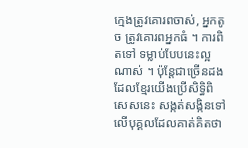ក្មេងត្រូវគោរពចាស់, អ្នកតូច ត្រូវគោរពអ្នកធំ ។ ការពិតទៅ ទម្លាប់បែបនេះល្អណាស់ ។ ប៉ុន្តែជាច្រើនដង ដែលខ្មែរយើងប្រើសិទ្ធិពិសេសនេះ សង្កត់សង្កិនទៅលើបុគ្គលដែលគាត់គិតថា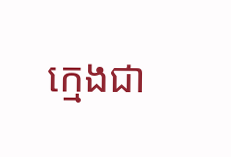ក្មេងជា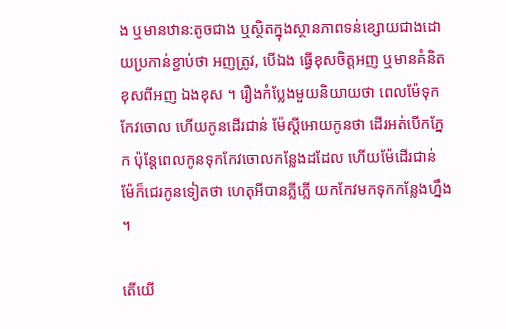ង ឬមានឋាន:តូចជាង ឬស្ថិតក្នុងស្ថានភាពទន់ខ្សោយជាងដោយប្រកាន់ខ្ជាប់ថា អញត្រូវ, បើឯង ធ្វើខុសចិត្តអញ ឬមានគំនិតខុសពីអញ ឯងខុស ។ រឿងកំប្លែងមួយនិយាយថា ពេលម៉ែទុកកែវចោល ហើយកូនដើរជាន់ ម៉ែស្តីអោយកូនថា ដើរអត់បើកភ្នែក ប៉ុន្តែពេលកូនទុកកែវចោលកន្លែងដដែល ហើយម៉ែដើរជាន់ ម៉ែក៏ជេរកូនទៀតថា ហេតុអីបានភ្លីភ្លើ យកកែវមកទុកកន្លែងហ្នឹង ។

តើយើ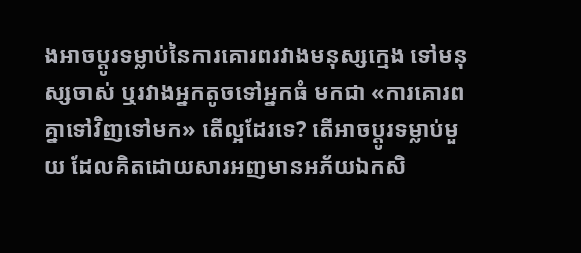ងអាចប្តូរទម្លាប់នៃការគោរពរវាងមនុស្សក្មេង ទៅមនុស្សចាស់ ឬរវាងអ្នកតូចទៅអ្នកធំ មកជា «ការគោរពគ្នាទៅវិញទៅមក» តើល្អដែរទេ? តើអាចប្តូរទម្លាប់មួយ ដែលគិតដោយសារអញមានអភ័យឯកសិ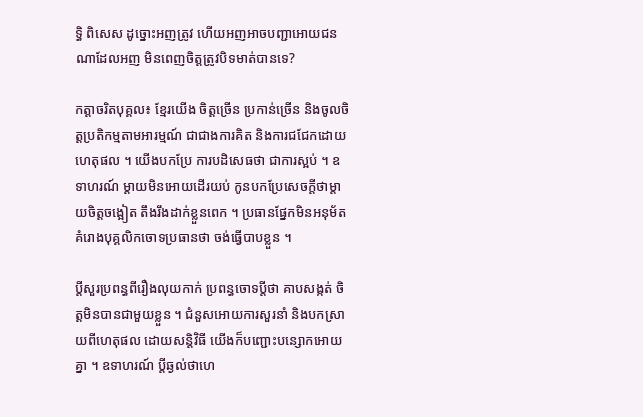ទ្ធិ ពិសេស ដូច្នោះអញត្រូវ ហើយអញអាចបញ្ជាអោយជនណាដែលអញ មិនពេញចិត្តត្រូវបិទមាត់បានទេ?

កត្តាចរិតបុគ្គល៖ ខ្មែរយើង ចិត្តច្រើន ប្រកាន់ច្រើន និងចូលចិត្តប្រតិកម្មតាមអារម្មណ៍ ជាជាងការគិត និងការជជែកដោយហេតុផល ។ យើងបកប្រែ ការបដិសេធថា ជាការស្អប់ ។ ឧទាហរណ៍ ម្តាយមិនអោយដើរយប់ កូនបកប្រែសេចក្តីថាម្តាយចិត្តចង្អៀត តឹងរឹងដាក់ខ្លួនពេក ។ ប្រធានផ្នែកមិនអនុម័តគំរោងបុគ្គលិកចោទប្រធានថា ចង់ធ្វើបាបខ្លួន ។

ប្តីសួរប្រពន្ធពីរឿងលុយកាក់ ប្រពន្ធចោទប្តីថា គាបសង្កត់ ចិត្តមិនបានជាមួយខ្លួន ។ ជំនួសអោយការសួរនាំ និងបកស្រាយពីហេតុផល ដោយសន្តិវិធី យើងក៏បញ្ជោះបន្សោកអោយគ្នា ។ ឧទាហរណ៍ ប្តីឆ្ងល់ថាហេ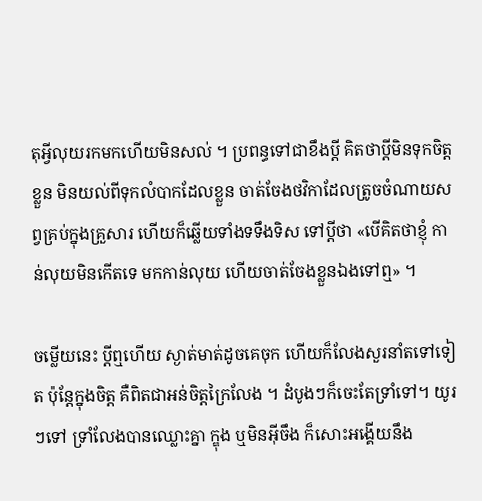តុអ្វីលុយរកមកហើយមិនសល់ ។ ប្រពន្ធទៅជាខឹងប្តី គិតថាប្តីមិនទុកចិត្តខ្លួន មិនយល់ពីទុកលំបាកដែលខ្លួន ចាត់ចែងថវិកាដែលត្រូចចំណាយសព្វគ្រប់ក្នុងគ្រួសារ ហើយក៏ឆ្លើយទាំងទទឹងទិស ទៅប្តីថា «បើគិតថាខ្ញុំ កាន់លុយមិនកើតទេ មកកាន់លុយ ហើយចាត់ចែងខ្លួនឯងទៅឮ» ។

ចម្លើយនេះ ប្តីឮហើយ ស្ងាត់មាត់ដូចគេចុក ហើយក៏លែងសួរនាំតទៅទៀត ប៉ុន្តែក្នុងចិត្ត គឺពិតជាអន់ចិត្តក្រៃលែង ។ ដំបូងៗក៏ចេះតែទ្រាំទៅ។ យូរៗទៅ ទ្រាំលែងបានឈ្លោះគ្នា ក្ឌុង ឬមិនអ៊ីចឹង ក៏សោះអង្គើយនឹង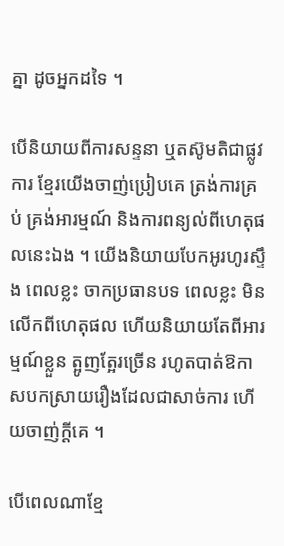គ្នា ដូចអ្នកដទៃ ។

បើនិយាយពីការសន្ទនា ឬតស៊ូមតិជាផ្លូវការ ខ្មែរយើងចាញ់ប្រៀបគេ ត្រង់ការគ្រប់ គ្រង់អារម្មណ៍ និងការពន្យល់ពីហេតុផលនេះឯង ។ យើងនិយាយបែកអូរហូរស្ទឹង ពេលខ្លះ ចាកប្រធានបទ ពេលខ្លះ មិនលើកពីហេតុផល ហើយនិយាយតែពីអារម្មណ៍ខ្លួន ត្អូញត្អែរច្រើន រហូតបាត់ឱកាសបកស្រាយរឿងដែលជាសាច់ការ ហើយចាញ់ក្តីគេ ។

បើពេលណាខ្មែ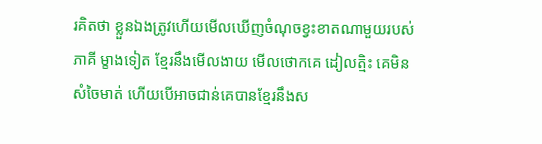រគិតថា ខ្លួនឯងត្រូវហើយមើលឃើញចំណុចខ្វះខាតណាមួយរបស់ភាគី ម្ខាងទៀត ខ្មែរនឹងមើលងាយ មើលថោកគេ ដៀលត្មិះ គេមិនសំចៃមាត់ ហើយបើអាចជាន់គេបានខ្មែរនឹងស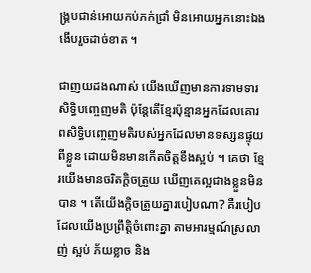ង្គ្របជាន់អោយកប់ភក់ជ្រាំ មិនអោយអ្នកនោះឯង ងើបរួចដាច់ខាត ។

ជាញយដងណាស់ យើងឃើញមានការទាមទារសិទ្ធិបញ្ចេញមតិ ប៉ុន្តែតើខ្មែរប៉ុន្មានអ្នកដែលគោរពសិទ្ធិបញ្ចេញមតិរបស់អ្នកដែលមានទស្សនផ្ទុយពីខ្លួន ដោយមិនមានកើតចិត្តខឹងស្អប់ ។ គេថា ខ្មែរយើងមានចរិតក្តិចត្រួយ ឃើញគេល្អជាងខ្លួនមិនបាន ។ តើយើងក្តិចត្រួយគ្នារបៀបណា? គឺរបៀបដែលយើងប្រព្រឹត្តិចំពោះគ្នា តាមអារម្មណ៍ស្រលាញ់ ស្អប់ ភ័យខ្លាច និង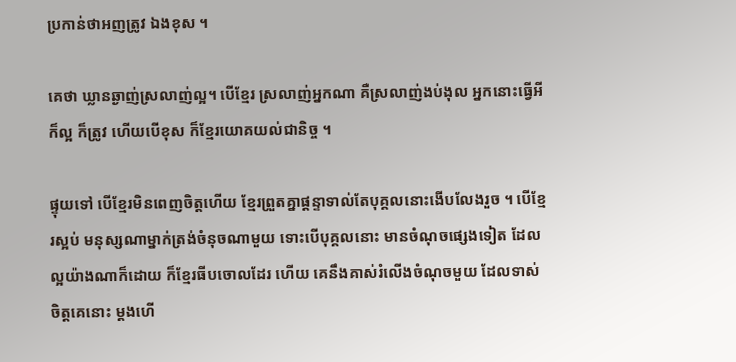ប្រកាន់ថាអញត្រូវ ឯងខុស ។

គេថា ឃ្លានឆ្ងាញ់ស្រលាញ់ល្អ។ បើខ្មែរ ស្រលាញ់អ្នកណា គឺស្រលាញ់ងប់ងុល អ្នកនោះធ្វើអី ក៏ល្អ ក៏ត្រូវ ហើយបើខុស ក៏ខ្មែរយោគយល់ជានិច្ច ។

ផ្ទុយទៅ បើខ្មែរមិនពេញចិត្តហើយ ខ្មែរព្រួតគ្នាផ្តន្ទាទាល់តែបុគ្គលនោះងើបលែងរួច ។ បើខ្មែរស្អប់ មនុស្សណាម្នាក់ត្រង់ចំនុចណាមួយ ទោះបើបុគ្គលនោះ មានចំណុចផ្សេងទៀត ដែលល្អយ៉ាងណាក៏ដោយ ក៏ខ្មែរធីបចោលដែរ ហើយ គេនឹងគាស់រំលើងចំណុចមួយ ដែលទាស់ចិត្តគេនោះ ម្តងហើ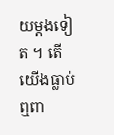យម្តងទៀត ។ តើយើងធ្លាប់ឮពា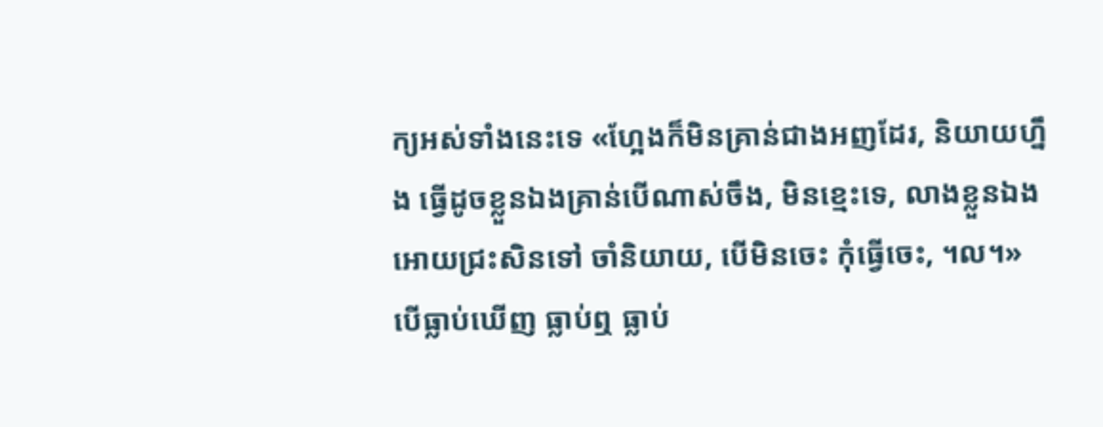ក្យអស់ទាំងនេះទេ «ហ្អែងក៏មិនគ្រាន់ជាងអញដែរ, និយាយហ្នឹង ធ្វើដូចខ្លួនឯងគ្រាន់បើណាស់ចឹង, មិនខ្មេះទេ, លាងខ្លួនឯង អោយជ្រះសិនទៅ ចាំនិយាយ, បើមិនចេះ កុំធ្វើចេះ, ។ល។»បើធ្លាប់ឃើញ ធ្លាប់ឮ ធ្លាប់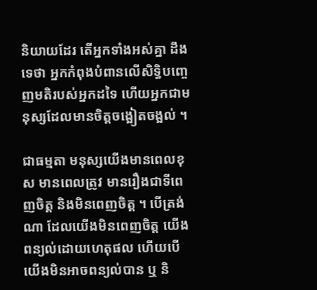និយាយដែរ តើអ្នកទាំងអស់គ្នា ដឹងទេថា អ្នកកំពុងបំពានលើសិទ្ធិបញ្ចេញមតិរបស់អ្នកដទៃ ហើយអ្នកជាមនុស្សដែលមានចិត្តចង្អៀតចង្អល់ ។

ជាធម្មតា មនុស្សយើងមានពេលខុស មានពេលត្រូវ មានរឿងជាទីពេញចិត្ត និងមិនពេញចិត្ត ។ បើត្រង់ណា ដែលយើងមិនពេញចិត្ត យើងពន្យល់ដោយហេតុផល ហើយបើយើងមិនអាចពន្យល់បាន ឬ និ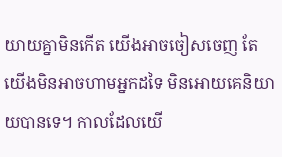យាយគ្នាមិនកើត យើងអាចចៀសចេញ តែយើងមិនអាចហាមអ្នកដទៃ មិនអោយគេនិយាយបានទេ។ កាលដែលយើ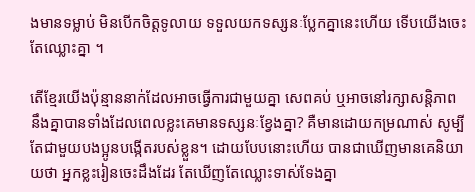ងមានទម្លាប់ មិនបើកចិត្តទូលាយ ទទួលយកទស្សនៈប្លែកគ្នានេះហើយ ទើបយើងចេះតែឈ្លោះគ្នា ។

តើខ្មែរយើងប៉ុន្មាននាក់ដែលអាចធ្វើការជាមួយគ្នា សេពគប់ ឬអាចនៅរក្សាសន្តិភាព នឹងគ្នាបានទាំងដែលពេលខ្លះគេមានទស្សនៈខ្វែងគ្នា? គឺមានដោយកម្រណាស់ សូម្បីតែជាមួយបងប្អូនបង្កើតរបស់ខ្លួន។ ដោយបែបនោះហើយ បានជាឃើញមានគេនិយាយថា អ្នកខ្លះរៀនចេះដឹងដែរ តែឃើញតែឈ្លោះទាស់ទែងគ្នា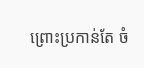ព្រោះប្រកាន់តែ ចំ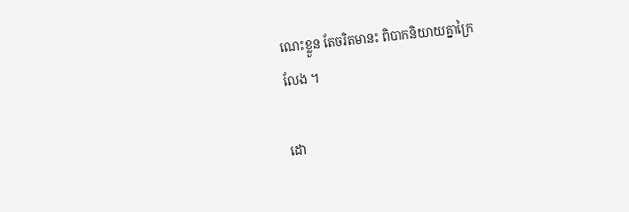ណេះខ្លួន តែចរិតមានះ ពិបាកនិយាយគ្នាក្រៃ
លែង ។

ដោ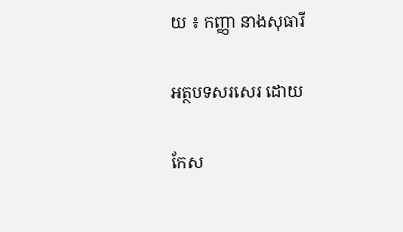យ ៖ កញ្ញា នាងសុធារី

អត្ថបទសរសេរ ដោយ

កែស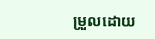ម្រួលដោយ